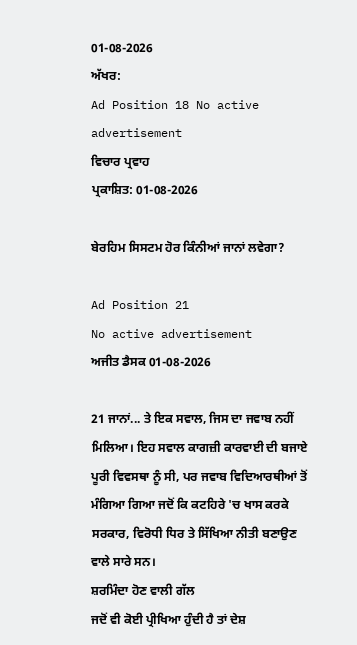01-08-2026
ਅੱਖਰ:
Ad Position 18 No active advertisement
ਵਿਚਾਰ ਪ੍ਰਵਾਹ
ਪ੍ਰਕਾਸ਼ਿਤ: 01-08-2026

ਬੇਰਹਿਮ ਸਿਸਟਮ ਹੋਰ ਕਿੰਨੀਆਂ ਜਾਨਾਂ ਲਵੇਗਾ?

Ad Position 21
No active advertisement
ਅਜੀਤ ਡੈਸਕ 01-08-2026

21 ਜਾਨਾਂ... ਤੇ ਇਕ ਸਵਾਲ, ਜਿਸ ਦਾ ਜਵਾਬ ਨਹੀਂ ਮਿਲਿਆ। ਇਹ ਸਵਾਲ ਕਾਗਜ਼ੀ ਕਾਰਵਾਈ ਦੀ ਬਜਾਏ ਪੂਰੀ ਵਿਵਸਥਾ ਨੂੰ ਸੀ, ਪਰ ਜਵਾਬ ਵਿਦਿਆਰਥੀਆਂ ਤੋਂ ਮੰਗਿਆ ਗਿਆ ਜਦੋਂ ਕਿ ਕਟਹਿਰੇ 'ਚ ਖਾਸ ਕਰਕੇ ਸਰਕਾਰ, ਵਿਰੋਧੀ ਧਿਰ ਤੇ ਸਿੱਖਿਆ ਨੀਤੀ ਬਣਾਉਣ ਵਾਲੇ ਸਾਰੇ ਸਨ।
ਸ਼ਰਮਿੰਦਾ ਹੋਣ ਵਾਲੀ ਗੱਲ
ਜਦੋਂ ਵੀ ਕੋਈ ਪ੍ਰੀਖਿਆ ਹੁੰਦੀ ਹੈ ਤਾਂ ਦੇਸ਼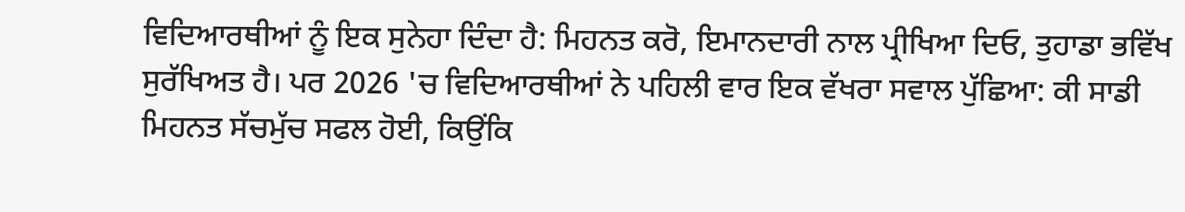ਵਿਦਿਆਰਥੀਆਂ ਨੂੰ ਇਕ ਸੁਨੇਹਾ ਦਿੰਦਾ ਹੈ: ਮਿਹਨਤ ਕਰੋ, ਇਮਾਨਦਾਰੀ ਨਾਲ ਪ੍ਰੀਖਿਆ ਦਿਓ, ਤੁਹਾਡਾ ਭਵਿੱਖ ਸੁਰੱਖਿਅਤ ਹੈ। ਪਰ 2026 'ਚ ਵਿਦਿਆਰਥੀਆਂ ਨੇ ਪਹਿਲੀ ਵਾਰ ਇਕ ਵੱਖਰਾ ਸਵਾਲ ਪੁੱਛਿਆ: ਕੀ ਸਾਡੀ ਮਿਹਨਤ ਸੱਚਮੁੱਚ ਸਫਲ ਹੋਈ, ਕਿਉਂਕਿ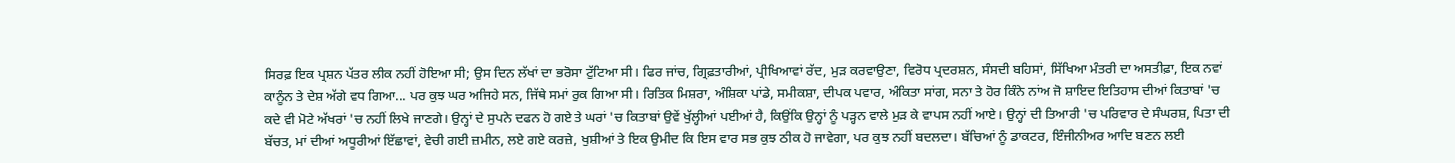ਸਿਰਫ਼ ਇਕ ਪ੍ਰਸ਼ਨ ਪੱਤਰ ਲੀਕ ਨਹੀਂ ਹੋਇਆ ਸੀ; ਉਸ ਦਿਨ ਲੱਖਾਂ ਦਾ ਭਰੋਸਾ ਟੁੱਟਿਆ ਸੀ। ਫਿਰ ਜਾਂਚ, ਗ੍ਰਿਫ਼ਤਾਰੀਆਂ, ਪ੍ਰੀਖਿਆਵਾਂ ਰੱਦ, ਮੁੜ ਕਰਵਾਉਣਾ, ਵਿਰੋਧ ਪ੍ਰਦਰਸ਼ਨ, ਸੰਸਦੀ ਬਹਿਸਾਂ, ਸਿੱਖਿਆ ਮੰਤਰੀ ਦਾ ਅਸਤੀਫ਼ਾ, ਇਕ ਨਵਾਂ ਕਾਨੂੰਨ ਤੇ ਦੇਸ਼ ਅੱਗੇ ਵਧ ਗਿਆ... ਪਰ ਕੁਝ ਘਰ ਅਜਿਹੇ ਸਨ, ਜਿੱਥੇ ਸਮਾਂ ਰੁਕ ਗਿਆ ਸੀ। ਰਿਤਿਕ ਮਿਸ਼ਰਾ, ਅੰਸ਼ਿਕਾ ਪਾਂਡੇ, ਸਮੀਕਸ਼ਾ, ਦੀਪਕ ਪਵਾਰ, ਅੰਕਿਤਾ ਸਾਂਗ, ਸਨਾ ਤੇ ਹੋਰ ਕਿੰਨੇ ਨਾਂਅ ਜੋ ਸ਼ਾਇਦ ਇਤਿਹਾਸ ਦੀਆਂ ਕਿਤਾਬਾਂ 'ਚ ਕਦੇ ਵੀ ਮੋਟੇ ਅੱਖਰਾਂ 'ਚ ਨਹੀਂ ਲਿਖੇ ਜਾਣਗੇ। ਉਨ੍ਹਾਂ ਦੇ ਸੁਪਨੇ ਦਫਨ ਹੋ ਗਏ ਤੇ ਘਰਾਂ 'ਚ ਕਿਤਾਬਾਂ ਉਵੇਂ ਖੁੱਲ੍ਹੀਆਂ ਪਈਆਂ ਹੈ, ਕਿਉਂਕਿ ਉਨ੍ਹਾਂ ਨੂੰ ਪੜ੍ਹਨ ਵਾਲੇ ਮੁੜ ਕੇ ਵਾਪਸ ਨਹੀਂ ਆਏ। ਉਨ੍ਹਾਂ ਦੀ ਤਿਆਰੀ 'ਚ ਪਰਿਵਾਰ ਦੇ ਸੰਘਰਸ਼, ਪਿਤਾ ਦੀ ਬੱਚਤ, ਮਾਂ ਦੀਆਂ ਅਧੂਰੀਆਂ ਇੱਛਾਵਾਂ, ਵੇਚੀ ਗਈ ਜ਼ਮੀਨ, ਲਏ ਗਏ ਕਰਜ਼ੇ, ਖੁਸ਼ੀਆਂ ਤੇ ਇਕ ਉਮੀਦ ਕਿ ਇਸ ਵਾਰ ਸਭ ਕੁਝ ਠੀਕ ਹੋ ਜਾਵੇਗਾ, ਪਰ ਕੁਝ ਨਹੀਂ ਬਦਲਦਾ। ਬੱਚਿਆਂ ਨੂੰ ਡਾਕਟਰ, ਇੰਜੀਨੀਅਰ ਆਦਿ ਬਣਨ ਲਈ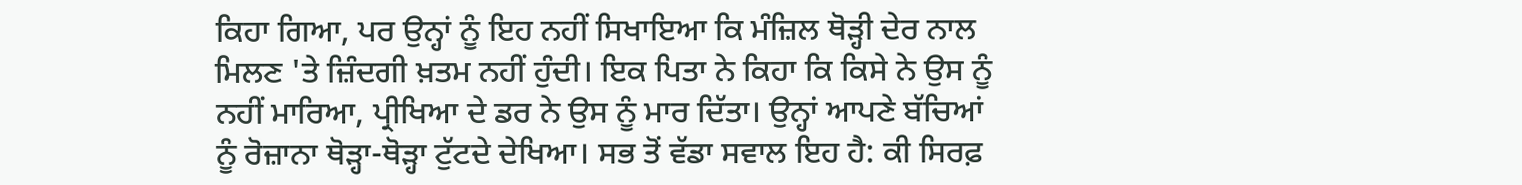ਕਿਹਾ ਗਿਆ, ਪਰ ਉਨ੍ਹਾਂ ਨੂੰ ਇਹ ਨਹੀਂ ਸਿਖਾਇਆ ਕਿ ਮੰਜ਼ਿਲ ਥੋੜ੍ਹੀ ਦੇਰ ਨਾਲ ਮਿਲਣ 'ਤੇ ਜ਼ਿੰਦਗੀ ਖ਼ਤਮ ਨਹੀਂ ਹੁੰਦੀ। ਇਕ ਪਿਤਾ ਨੇ ਕਿਹਾ ਕਿ ਕਿਸੇ ਨੇ ਉਸ ਨੂੰ ਨਹੀਂ ਮਾਰਿਆ, ਪ੍ਰੀਖਿਆ ਦੇ ਡਰ ਨੇ ਉਸ ਨੂੰ ਮਾਰ ਦਿੱਤਾ। ਉਨ੍ਹਾਂ ਆਪਣੇ ਬੱਚਿਆਂ ਨੂੰ ਰੋਜ਼ਾਨਾ ਥੋੜ੍ਹਾ-ਥੋੜ੍ਹਾ ਟੁੱਟਦੇ ਦੇਖਿਆ। ਸਭ ਤੋਂ ਵੱਡਾ ਸਵਾਲ ਇਹ ਹੈ: ਕੀ ਸਿਰਫ਼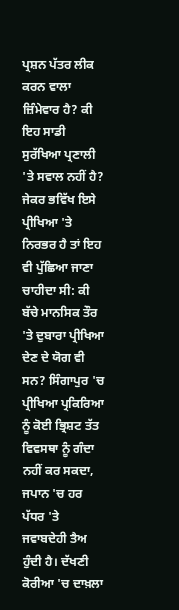ਪ੍ਰਸ਼ਨ ਪੱਤਰ ਲੀਕ ਕਰਨ ਵਾਲਾ ਜ਼ਿੰਮੇਵਾਰ ਹੈ? ਕੀ ਇਹ ਸਾਡੀ ਸੁਰੱਖਿਆ ਪ੍ਰਣਾਲੀ 'ਤੇ ਸਵਾਲ ਨਹੀਂ ਹੈ? ਜੇਕਰ ਭਵਿੱਖ ਇਸੇ ਪ੍ਰੀਖਿਆ 'ਤੇ ਨਿਰਭਰ ਹੈ ਤਾਂ ਇਹ ਵੀ ਪੁੱਛਿਆ ਜਾਣਾ ਚਾਹੀਦਾ ਸੀ: ਕੀ ਬੱਚੇ ਮਾਨਸਿਕ ਤੌਰ 'ਤੇ ਦੁਬਾਰਾ ਪ੍ਰੀਖਿਆ ਦੇਣ ਦੇ ਯੋਗ ਵੀ ਸਨ? ਸਿੰਗਾਪੁਰ 'ਚ ਪ੍ਰੀਖਿਆ ਪ੍ਰਕਿਰਿਆ ਨੂੰ ਕੋਈ ਭ੍ਰਿਸ਼ਟ ਤੱਤ ਵਿਵਸਥਾ ਨੂੰ ਗੰਦਾ ਨਹੀਂ ਕਰ ਸਕਦਾ, ਜਪਾਨ 'ਚ ਹਰ ਪੱਧਰ 'ਤੇ ਜਵਾਬਦੇਹੀ ਤੈਅ ਹੁੰਦੀ ਹੈ। ਦੱਖਣੀ ਕੋਰੀਆ 'ਚ ਦਾਖ਼ਲਾ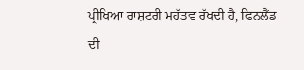ਪ੍ਰੀਖਿਆ ਰਾਸ਼ਟਰੀ ਮਹੱਤਵ ਰੱਖਦੀ ਹੈ, ਫਿਨਲੈਂਡ ਦੀ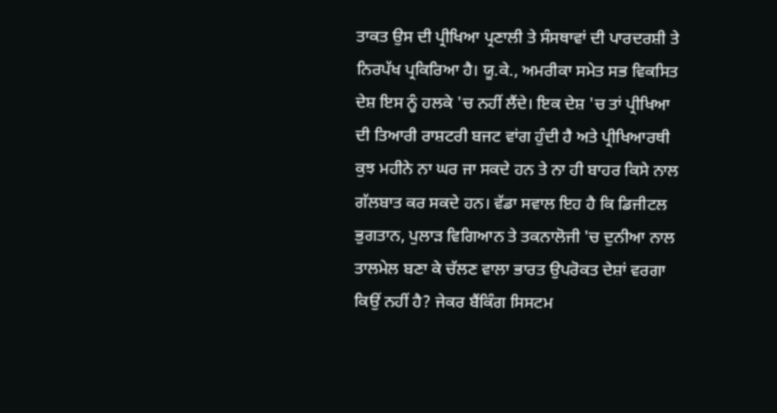ਤਾਕਤ ਉਸ ਦੀ ਪ੍ਰੀਖਿਆ ਪ੍ਰਣਾਲੀ ਤੇ ਸੰਸਥਾਵਾਂ ਦੀ ਪਾਰਦਰਸ਼ੀ ਤੇ ਨਿਰਪੱਖ ਪ੍ਰਕਿਰਿਆ ਹੈ। ਯੂ.ਕੇ., ਅਮਰੀਕਾ ਸਮੇਤ ਸਭ ਵਿਕਸਿਤ ਦੇਸ਼ ਇਸ ਨੂੰ ਹਲਕੇ 'ਚ ਨਹੀਂ ਲੈਂਦੇ। ਇਕ ਦੇਸ਼ 'ਚ ਤਾਂ ਪ੍ਰੀਖਿਆ ਦੀ ਤਿਆਰੀ ਰਾਸ਼ਟਰੀ ਬਜਟ ਵਾਂਗ ਹੁੰਦੀ ਹੈ ਅਤੇ ਪ੍ਰੀਖਿਆਰਥੀ ਕੁਝ ਮਹੀਨੇ ਨਾ ਘਰ ਜਾ ਸਕਦੇ ਹਨ ਤੇ ਨਾ ਹੀ ਬਾਹਰ ਕਿਸੇ ਨਾਲ ਗੱਲਬਾਤ ਕਰ ਸਕਦੇ ਹਨ। ਵੱਡਾ ਸਵਾਲ ਇਹ ਹੈ ਕਿ ਡਿਜੀਟਲ ਭੁਗਤਾਨ, ਪੁਲਾੜ ਵਿਗਿਆਨ ਤੇ ਤਕਨਾਲੋਜੀ 'ਚ ਦੁਨੀਆ ਨਾਲ ਤਾਲਮੇਲ ਬਣਾ ਕੇ ਚੱਲਣ ਵਾਲਾ ਭਾਰਤ ਉਪਰੋਕਤ ਦੇਸ਼ਾਂ ਵਰਗਾ ਕਿਉਂ ਨਹੀਂ ਹੈ? ਜੇਕਰ ਬੈਂਕਿੰਗ ਸਿਸਟਮ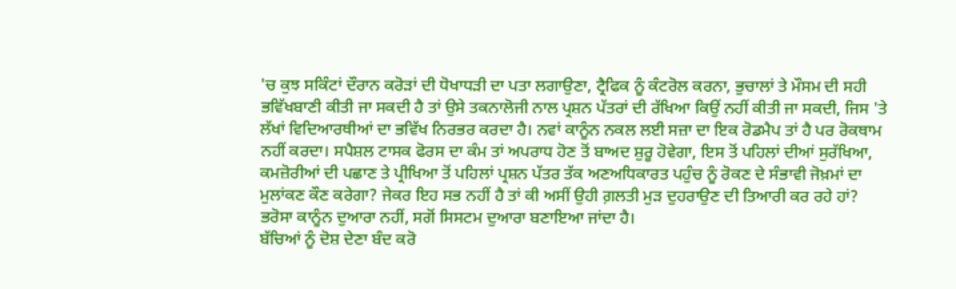'ਚ ਕੁਝ ਸਕਿੰਟਾਂ ਦੌਰਾਨ ਕਰੋੜਾਂ ਦੀ ਧੋਖਾਧੜੀ ਦਾ ਪਤਾ ਲਗਾਉਣਾ, ਟ੍ਰੈਫਿਕ ਨੂੰ ਕੰਟਰੋਲ ਕਰਨਾ, ਭੁਚਾਲਾਂ ਤੇ ਮੌਸਮ ਦੀ ਸਹੀ ਭਵਿੱਖਬਾਣੀ ਕੀਤੀ ਜਾ ਸਕਦੀ ਹੈ ਤਾਂ ਉਸੇ ਤਕਨਾਲੋਜੀ ਨਾਲ ਪ੍ਰਸ਼ਨ ਪੱਤਰਾਂ ਦੀ ਰੱਖਿਆ ਕਿਉਂ ਨਹੀਂ ਕੀਤੀ ਜਾ ਸਕਦੀ, ਜਿਸ 'ਤੇ ਲੱਖਾਂ ਵਿਦਿਆਰਥੀਆਂ ਦਾ ਭਵਿੱਖ ਨਿਰਭਰ ਕਰਦਾ ਹੈ। ਨਵਾਂ ਕਾਨੂੰਨ ਨਕਲ ਲਈ ਸਜ਼ਾ ਦਾ ਇਕ ਰੋਡਮੈਪ ਤਾਂ ਹੈ ਪਰ ਰੋਕਥਾਮ ਨਹੀਂ ਕਰਦਾ। ਸਪੈਸ਼ਲ ਟਾਸਕ ਫੋਰਸ ਦਾ ਕੰਮ ਤਾਂ ਅਪਰਾਧ ਹੋਣ ਤੋਂ ਬਾਅਦ ਸ਼ੁਰੂ ਹੋਵੇਗਾ, ਇਸ ਤੋਂ ਪਹਿਲਾਂ ਦੀਆਂ ਸੁਰੱਖਿਆ, ਕਮਜ਼ੋਰੀਆਂ ਦੀ ਪਛਾਣ ਤੇ ਪ੍ਰੀਖਿਆ ਤੋਂ ਪਹਿਲਾਂ ਪ੍ਰਸ਼ਨ ਪੱਤਰ ਤੱਕ ਅਣਅਧਿਕਾਰਤ ਪਹੁੰਚ ਨੂੰ ਰੋਕਣ ਦੇ ਸੰਭਾਵੀ ਜੋਖ਼ਮਾਂ ਦਾ ਮੁਲਾਂਕਣ ਕੌਣ ਕਰੇਗਾ? ਜੇਕਰ ਇਹ ਸਭ ਨਹੀਂ ਹੈ ਤਾਂ ਕੀ ਅਸੀਂ ਉਹੀ ਗ਼ਲਤੀ ਮੁੜ ਦੁਹਰਾਉਣ ਦੀ ਤਿਆਰੀ ਕਰ ਰਹੇ ਹਾਂ? ਭਰੋਸਾ ਕਾਨੂੰਨ ਦੁਆਰਾ ਨਹੀਂ, ਸਗੋਂ ਸਿਸਟਮ ਦੁਆਰਾ ਬਣਾਇਆ ਜਾਂਦਾ ਹੈ।
ਬੱਚਿਆਂ ਨੂੰ ਦੋਸ਼ ਦੇਣਾ ਬੰਦ ਕਰੋ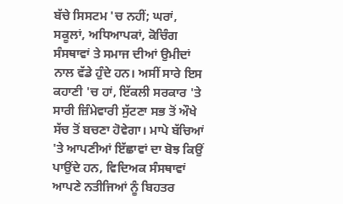ਬੱਚੇ ਸਿਸਟਮ 'ਚ ਨਹੀਂ; ਘਰਾਂ, ਸਕੂਲਾਂ, ਅਧਿਆਪਕਾਂ, ਕੋਚਿੰਗ ਸੰਸਥਾਵਾਂ ਤੇ ਸਮਾਜ ਦੀਆਂ ਉਮੀਦਾਂ ਨਾਲ ਵੱਡੇ ਹੁੰਦੇ ਹਨ। ਅਸੀਂ ਸਾਰੇ ਇਸ ਕਹਾਣੀ 'ਚ ਹਾਂ, ਇੱਕਲੀ ਸਰਕਾਰ 'ਤੇ ਸਾਰੀ ਜ਼ਿੰਮੇਵਾਰੀ ਸੁੱਟਣਾ ਸਭ ਤੋਂ ਔਖੇ ਸੱਚ ਤੋਂ ਬਚਣਾ ਹੋਵੇਗਾ। ਮਾਪੇ ਬੱਚਿਆਂ 'ਤੇ ਆਪਣੀਆਂ ਇੱਛਾਵਾਂ ਦਾ ਬੋਝ ਕਿਉਂ ਪਾਉਂਦੇ ਹਨ, ਵਿਦਿਅਕ ਸੰਸਥਾਵਾਂ ਆਪਣੇ ਨਤੀਜਿਆਂ ਨੂੰ ਬਿਹਤਰ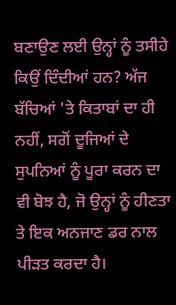ਬਣਾਉਣ ਲਈ ਉਨ੍ਹਾਂ ਨੂੰ ਤਸੀਹੇ ਕਿਉਂ ਦਿੰਦੀਆਂ ਹਨ? ਅੱਜ ਬੱਚਿਆਂ 'ਤੇ ਕਿਤਾਬਾਂ ਦਾ ਹੀ ਨਹੀਂ, ਸਗੋਂ ਦੂਜਿਆਂ ਦੇ ਸੁਪਨਿਆਂ ਨੂੰ ਪੂਰਾ ਕਰਨ ਦਾ ਵੀ ਬੋਝ ਹੈ, ਜੋ ਉਨ੍ਹਾਂ ਨੂੰ ਹੀਣਤਾ ਤੇ ਇਕ ਅਨਜਾਣ ਡਰ ਨਾਲ ਪੀੜਤ ਕਰਦਾ ਹੈ।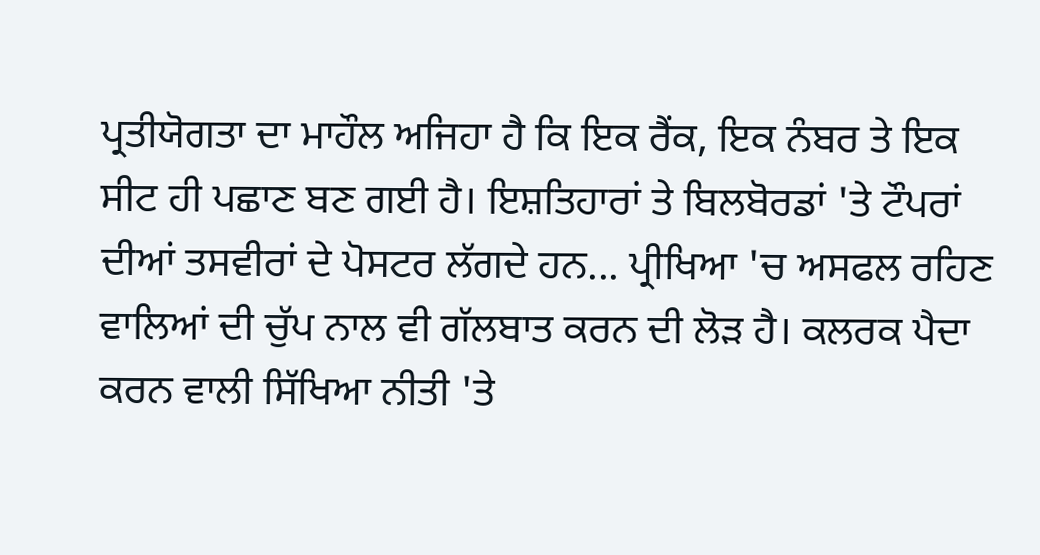ਪ੍ਰਤੀਯੋਗਤਾ ਦਾ ਮਾਹੌਲ ਅਜਿਹਾ ਹੈ ਕਿ ਇਕ ਰੈਂਕ, ਇਕ ਨੰਬਰ ਤੇ ਇਕ ਸੀਟ ਹੀ ਪਛਾਣ ਬਣ ਗਈ ਹੈ। ਇਸ਼ਤਿਹਾਰਾਂ ਤੇ ਬਿਲਬੋਰਡਾਂ 'ਤੇ ਟੌਪਰਾਂ ਦੀਆਂ ਤਸਵੀਰਾਂ ਦੇ ਪੋਸਟਰ ਲੱਗਦੇ ਹਨ... ਪ੍ਰੀਖਿਆ 'ਚ ਅਸਫਲ ਰਹਿਣ ਵਾਲਿਆਂ ਦੀ ਚੁੱਪ ਨਾਲ ਵੀ ਗੱਲਬਾਤ ਕਰਨ ਦੀ ਲੋੜ ਹੈ। ਕਲਰਕ ਪੈਦਾ ਕਰਨ ਵਾਲੀ ਸਿੱਖਿਆ ਨੀਤੀ 'ਤੇ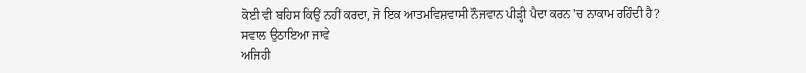ਕੋਈ ਵੀ ਬਹਿਸ ਕਿਉਂ ਨਹੀਂ ਕਰਦਾ, ਜੋ ਇਕ ਆਤਮਵਿਸ਼ਵਾਸੀ ਨੌਜਵਾਨ ਪੀੜ੍ਹੀ ਪੈਦਾ ਕਰਨ 'ਚ ਨਾਕਾਮ ਰਹਿੰਦੀ ਹੈ?
ਸਵਾਲ ਉਠਾਇਆ ਜਾਵੇ
ਅਜਿਹੀ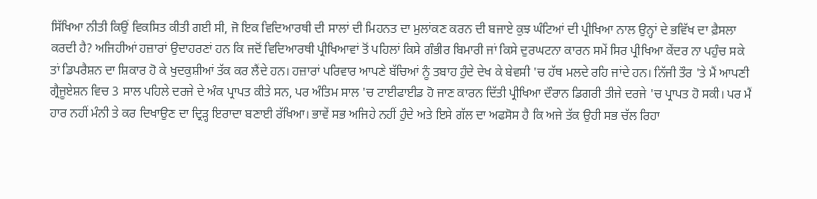ਸਿੱਖਿਆ ਨੀਤੀ ਕਿਉਂ ਵਿਕਸਿਤ ਕੀਤੀ ਗਈ ਸੀ, ਜੋ ਇਕ ਵਿਦਿਆਰਥੀ ਦੀ ਸਾਲਾਂ ਦੀ ਮਿਹਨਤ ਦਾ ਮੁਲਾਂਕਣ ਕਰਨ ਦੀ ਬਜਾਏ ਕੁਝ ਘੰਟਿਆਂ ਦੀ ਪ੍ਰੀਖਿਆ ਨਾਲ ਉਨ੍ਹਾਂ ਦੇ ਭਵਿੱਖ ਦਾ ਫ਼ੈਸਲਾ ਕਰਦੀ ਹੈ? ਅਜਿਹੀਆਂ ਹਜ਼ਾਰਾਂ ਉਦਾਹਰਣਾਂ ਹਨ ਕਿ ਜਦੋਂ ਵਿਦਿਆਰਥੀ ਪ੍ਰੀਖਿਆਵਾਂ ਤੋਂ ਪਹਿਲਾਂ ਕਿਸੇ ਗੰਭੀਰ ਬਿਮਾਰੀ ਜਾਂ ਕਿਸੇ ਦੁਰਘਟਨਾ ਕਾਰਨ ਸਮੇਂ ਸਿਰ ਪ੍ਰੀਖਿਆ ਕੇਂਦਰ ਨਾ ਪਹੁੰਚ ਸਕੇ ਤਾਂ ਡਿਪਰੈਸ਼ਨ ਦਾ ਸ਼ਿਕਾਰ ਹੋ ਕੇ ਖੁਦਕੁਸ਼ੀਆਂ ਤੱਕ ਕਰ ਲੈਂਦੇ ਹਨ। ਹਜ਼ਾਰਾਂ ਪਰਿਵਾਰ ਆਪਣੇ ਬੱਚਿਆਂ ਨੂੰ ਤਬਾਹ ਹੁੰਦੇ ਦੇਖ ਕੇ ਬੇਵਸੀ 'ਚ ਹੱਥ ਮਲਦੇ ਰਹਿ ਜਾਂਦੇ ਹਨ। ਨਿੱਜੀ ਤੌਰ 'ਤੇ ਮੈਂ ਆਪਣੀ ਗ੍ਰੈਜੂਏਸ਼ਨ ਵਿਚ 3 ਸਾਲ ਪਹਿਲੇ ਦਰਜੇ ਦੇ ਅੰਕ ਪ੍ਰਾਪਤ ਕੀਤੇ ਸਨ, ਪਰ ਅੰਤਿਮ ਸਾਲ 'ਚ ਟਾਈਫਾਈਡ ਹੋ ਜਾਣ ਕਾਰਨ ਦਿੱਤੀ ਪ੍ਰੀਖਿਆ ਦੌਰਾਨ ਡਿਗਰੀ ਤੀਜੇ ਦਰਜੇ 'ਚ ਪ੍ਰਾਪਤ ਹੋ ਸਕੀ। ਪਰ ਮੈਂ ਹਾਰ ਨਹੀਂ ਮੰਨੀ ਤੇ ਕਰ ਦਿਖਾਉਣ ਦਾ ਦ੍ਰਿੜ੍ਹ ਇਰਾਦਾ ਬਣਾਈ ਰੱਖਿਆ। ਭਾਵੇਂ ਸਭ ਅਜਿਹੇ ਨਹੀਂ ਹੁੰਦੇ ਅਤੇ ਇਸੇ ਗੱਲ ਦਾ ਅਫਸੋਸ ਹੈ ਕਿ ਅਜੇ ਤੱਕ ਉਹੀ ਸਭ ਚੱਲ ਰਿਹਾ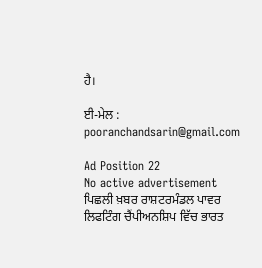ਹੈ।

ਈ-ਮੇਲ :  pooranchandsarin@gmail.com

Ad Position 22
No active advertisement
ਪਿਛਲੀ ਖ਼ਬਰ ਰਾਸ਼ਟਰਮੰਡਲ ਪਾਵਰ ਲਿਫਟਿੰਗ ਚੈਂਪੀਅਨਸ਼ਿਪ ਵਿੱਚ ਭਾਰਤ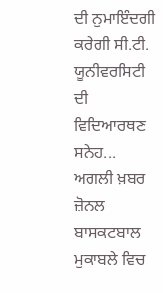ਦੀ ਨੁਮਾਇੰਦਗੀ ਕਰੇਗੀ ਸੀ.ਟੀ. ਯੂਨੀਵਰਸਿਟੀ ਦੀ ਵਿਦਿਆਰਥਣ ਸਨੇਹ... ਅਗਲੀ ਖ਼ਬਰ ਜ਼ੋਨਲ ਬਾਸਕਟਬਾਲ ਮੁਕਾਬਲੇ ਵਿਚ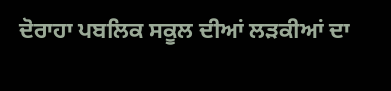ਦੋਰਾਹਾ ਪਬਲਿਕ ਸਕੂਲ ਦੀਆਂ ਲੜਕੀਆਂ ਦਾ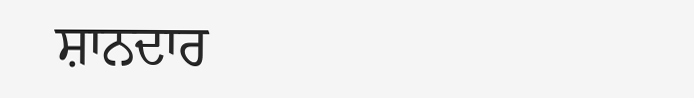ਸ਼ਾਨਦਾਰ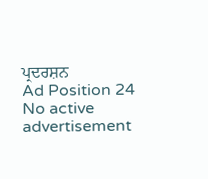ਪ੍ਰਦਰਸ਼ਨ
Ad Position 24
No active advertisement